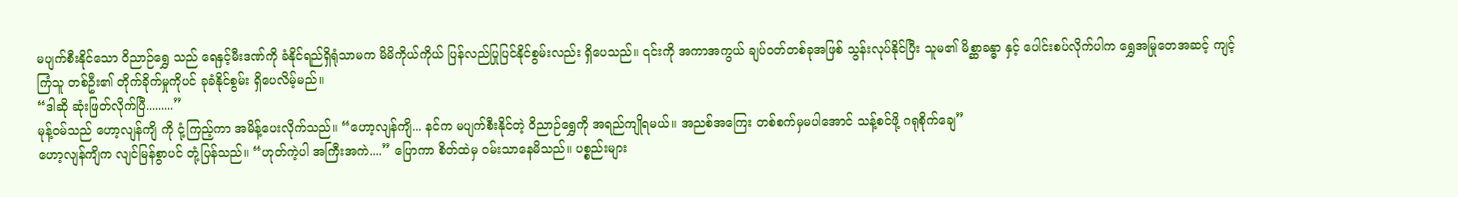မပျက်စီးနိုင်သော ဝိညာဉ်ရွှေ သည် ရေနှင့်မီးဒဏ်ကို ခံနိုင်ရည်ရှိရုံသာမက မိမိကိုယ်ကိုယ် ပြန်လည်ပြုပြင်နိုင်စွမ်းလည်း ရှိပေသည်။ ၎င်းကို အကာအကွယ် ချပ်ဝတ်တစ်ခုအဖြစ် သွန်းလုပ်နိုင်ပြီး သူမ၏ မိစ္ဆာခန္ဓာ နှင့် ပေါင်းစပ်လိုက်ပါက ရွှေအမြုတေအဆင့် ကျင့်ကြံသူ တစ်ဦး၏ တိုက်ခိုက်မှုကိုပင် ခုခံနိုင်စွမ်း ရှိပေလိမ့်မည်။
“ဒါဆို ဆုံးဖြတ်လိုက်ပြီ.........”
မုန့်ဝမ်သည် ဟော့လျန်ကျိ ကို ငုံ့ကြည့်ကာ အမိန့်ပေးလိုက်သည်။ “ဟော့လျန်ကျိ... နင်က မပျက်စီးနိုင်တဲ့ ဝိညာဉ်ရွှေကို အရည်ကျိုရမယ်။ အညစ်အကြေး တစ်စက်မှမပါအောင် သန့်စင်ဖို့ ဂရုစိုက်ချေ”
ဟော့လျန်ကျိက လျင်မြန်စွာပင် တုံ့ပြန်သည်။ “ဟုတ်ကဲ့ပါ အကြီးအကဲ....” ပြောကာ စိတ်ထဲမှ ဝမ်းသာနေမိသည်။ ပစ္စည်းများ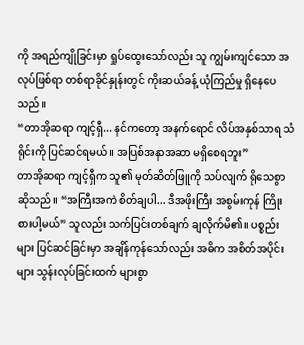ကို အရည်ကျိုခြင်းမှာ ရှုပ်ထွေးသော်လည်း သူ ကျွမ်းကျင်သော အလုပ်ဖြစ်ရာ တစ်ရာခိုင်နှုန်းတွင် ကိုးဆယ်ခန့် ယုံကြည်မှု ရှိနေပေသည်။
“တာအိုဆရာ ကျင့်ရှီ... နင်ကတော့ အနက်ရောင် လိပ်အနှစ်သာရ သံရိုင်းကို ပြင်ဆင်ရမယ်။ အပြစ်အနာအဆာ မရှိစေရဘူး”
တာအိုဆရာ ကျင့်ရှီက သူ၏ မုတ်ဆိတ်ဖြူကို သပ်လျက် ရိုသေစွာ ဆိုသည်။ “အကြီးအကဲ စိတ်ချပါ... ဒီအဖိုးကြီး အစွမ်းကုန် ကြိုးစားပါ့မယ်” သူလည်း သက်ပြင်းတစ်ချက် ချလိုက်မိ၏။ ပစ္စည်းများ ပြင်ဆင်ခြင်းမှာ အချိန်ကုန်သော်လည်း အဓိက အစိတ်အပိုင်းများ သွန်းလုပ်ခြင်းထက် များစွာ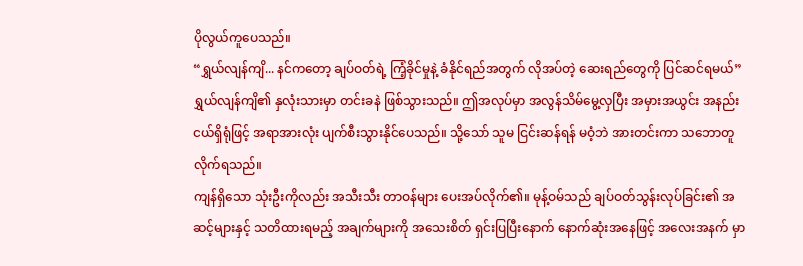ပိုလွယ်ကူပေသည်။
“ရွှယ်လျန်ကျိ... နင်ကတော့ ချပ်ဝတ်ရဲ့ ကြံ့ခိုင်မှုနဲ့ ခံနိုင်ရည်အတွက် လိုအပ်တဲ့ ဆေးရည်တွေကို ပြင်ဆင်ရမယ်”
ရွှယ်လျန်ကျိ၏ နှလုံးသားမှာ တင်းခနဲ ဖြစ်သွားသည်။ ဤအလုပ်မှာ အလွန်သိမ်မွေ့လှပြီး အမှားအယွင်း အနည်းငယ်ရှိရုံဖြင့် အရာအားလုံး ပျက်စီးသွားနိုင်ပေသည်။ သို့သော် သူမ ငြင်းဆန်ရန် မဝံ့ဘဲ အားတင်းကာ သဘောတူလိုက်ရသည်။
ကျန်ရှိသော သုံးဦးကိုလည်း အသီးသီး တာဝန်များ ပေးအပ်လိုက်၏။ မုန့်ဝမ်သည် ချပ်ဝတ်သွန်းလုပ်ခြင်း၏ အဆင့်များနှင့် သတိထားရမည့် အချက်များကို အသေးစိတ် ရှင်းပြပြီးနောက် နောက်ဆုံးအနေဖြင့် အလေးအနက် မှာ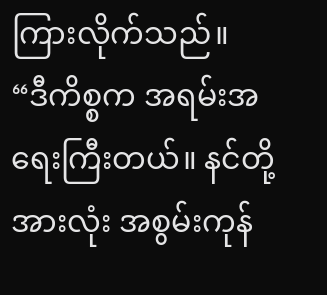ကြားလိုက်သည်။
“ဒီကိစ္စက အရမ်းအရေးကြီးတယ်။ နင်တို့အားလုံး အစွမ်းကုန်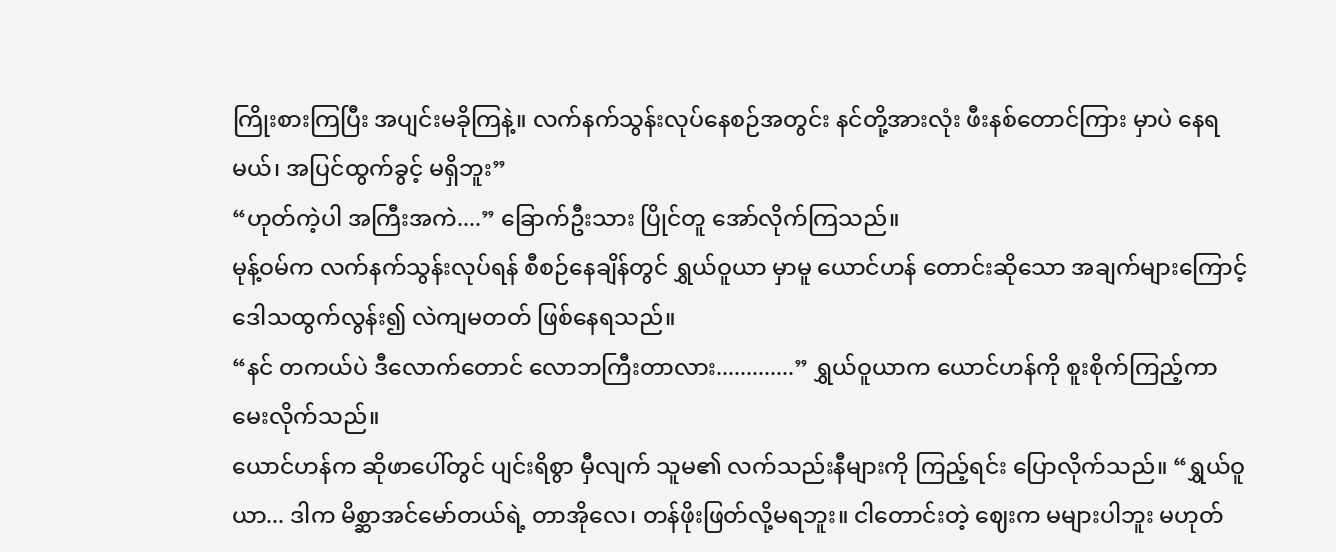ကြိုးစားကြပြီး အပျင်းမခိုကြနဲ့။ လက်နက်သွန်းလုပ်နေစဉ်အတွင်း နင်တို့အားလုံး ဖီးနစ်တောင်ကြား မှာပဲ နေရမယ်၊ အပြင်ထွက်ခွင့် မရှိဘူး”
“ဟုတ်ကဲ့ပါ အကြီးအကဲ....” ခြောက်ဦးသား ပြိုင်တူ အော်လိုက်ကြသည်။
မုန့်ဝမ်က လက်နက်သွန်းလုပ်ရန် စီစဉ်နေချိန်တွင် ရွှယ်ဝူယာ မှာမူ ယောင်ဟန် တောင်းဆိုသော အချက်များကြောင့် ဒေါသထွက်လွန်း၍ လဲကျမတတ် ဖြစ်နေရသည်။
“နင် တကယ်ပဲ ဒီလောက်တောင် လောဘကြီးတာလား.............” ရွှယ်ဝူယာက ယောင်ဟန်ကို စူးစိုက်ကြည့်ကာ မေးလိုက်သည်။
ယောင်ဟန်က ဆိုဖာပေါ်တွင် ပျင်းရိစွာ မှီလျက် သူမ၏ လက်သည်းနီများကို ကြည့်ရင်း ပြောလိုက်သည်။ “ရွှယ်ဝူယာ... ဒါက မိစ္ဆာအင်မော်တယ်ရဲ့ တာအိုလေ၊ တန်ဖိုးဖြတ်လို့မရဘူး။ ငါတောင်းတဲ့ ဈေးက မများပါဘူး မဟုတ်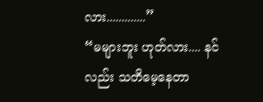လား.............”
“မများဘူး ဟုတ်လား.... နင်လည်း သတိမေ့နေတာ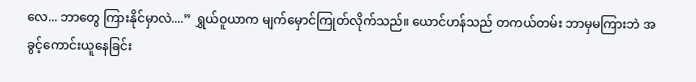လေ... ဘာတွေ ကြားနိုင်မှာလဲ....” ရွှယ်ဝူယာက မျက်မှောင်ကြုတ်လိုက်သည်။ ယောင်ဟန်သည် တကယ်တမ်း ဘာမှမကြားဘဲ အခွင့်ကောင်းယူနေခြင်း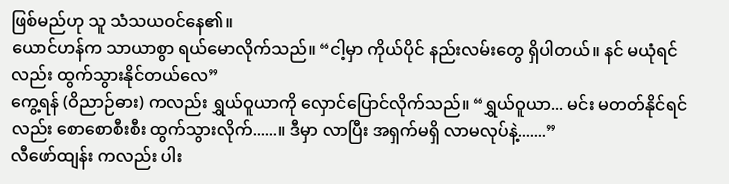ဖြစ်မည်ဟု သူ သံသယဝင်နေ၏။
ယောင်ဟန်က သာယာစွာ ရယ်မောလိုက်သည်။ “ငါ့မှာ ကိုယ်ပိုင် နည်းလမ်းတွေ ရှိပါတယ်။ နင် မယုံရင်လည်း ထွက်သွားနိုင်တယ်လေ”
ကွေ့ရန် (ဝိညာဉ်ဓား) ကလည်း ရွှယ်ဝူယာကို လှောင်ပြောင်လိုက်သည်။ “ရွှယ်ဝူယာ... မင်း မတတ်နိုင်ရင်လည်း စောစောစီးစီး ထွက်သွားလိုက်......။ ဒီမှာ လာပြီး အရှက်မရှိ လာမလုပ်နဲ့.......”
လီဖော်ထျန်း ကလည်း ပါး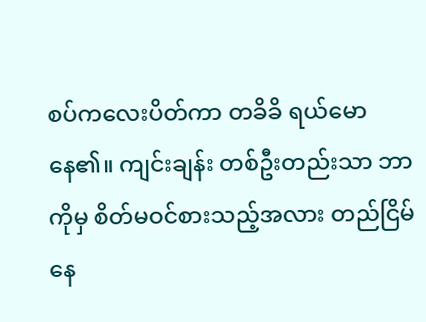စပ်ကလေးပိတ်ကာ တခိခိ ရယ်မောနေ၏။ ကျင်းချန်း တစ်ဦးတည်းသာ ဘာကိုမှ စိတ်မဝင်စားသည့်အလား တည်ငြိမ်နေ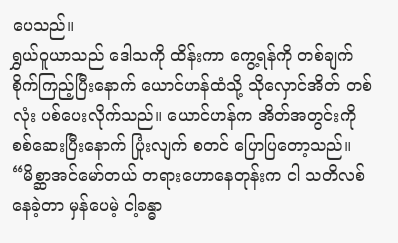ပေသည်။
ရွှယ်ဝူယာသည် ဒေါသကို ထိန်းကာ ကွေ့ရန်ကို တစ်ချက်စိုက်ကြည့်ပြီးနောက် ယောင်ဟန်ထံသို့ သိုလှောင်အိတ် တစ်လုံး ပစ်ပေးလိုက်သည်။ ယောင်ဟန်က အိတ်အတွင်းကို စစ်ဆေးပြီးနောက် ပြုံးလျက် စတင် ပြောပြတော့သည်။
“မိစ္ဆာအင်မော်တယ် တရားဟောနေတုန်းက ငါ သတိလစ်နေခဲ့တာ မှန်ပေမဲ့ ငါ့ခန္ဓာ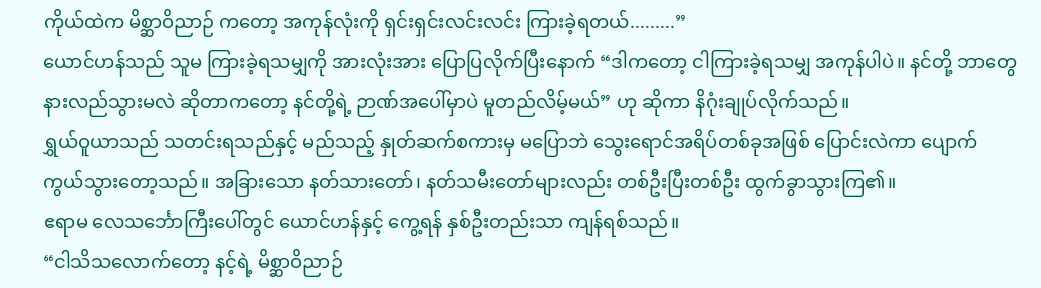ကိုယ်ထဲက မိစ္ဆာဝိညာဉ် ကတော့ အကုန်လုံးကို ရှင်းရှင်းလင်းလင်း ကြားခဲ့ရတယ်.........”
ယောင်ဟန်သည် သူမ ကြားခဲ့ရသမျှကို အားလုံးအား ပြောပြလိုက်ပြီးနောက် “ဒါကတော့ ငါကြားခဲ့ရသမျှ အကုန်ပါပဲ။ နင်တို့ ဘာတွေ နားလည်သွားမလဲ ဆိုတာကတော့ နင်တို့ရဲ့ ဉာဏ်အပေါ်မှာပဲ မူတည်လိမ့်မယ်” ဟု ဆိုကာ နိဂုံးချုပ်လိုက်သည်။
ရွှယ်ဝူယာသည် သတင်းရသည်နှင့် မည်သည့် နှုတ်ဆက်စကားမှ မပြောဘဲ သွေးရောင်အရိပ်တစ်ခုအဖြစ် ပြောင်းလဲကာ ပျောက်ကွယ်သွားတော့သည်။ အခြားသော နတ်သားတော်၊ နတ်သမီးတော်များလည်း တစ်ဦးပြီးတစ်ဦး ထွက်ခွာသွားကြ၏။
ဧရာမ လေသင်္ဘောကြီးပေါ်တွင် ယောင်ဟန်နှင့် ကွေ့ရန် နှစ်ဦးတည်းသာ ကျန်ရစ်သည်။
“ငါသိသလောက်တော့ နင့်ရဲ့ မိစ္ဆာဝိညာဉ်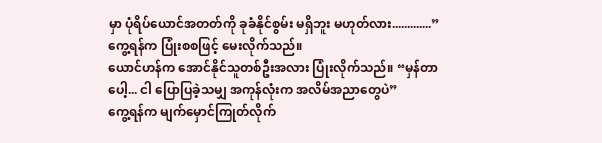မှာ ပုံရိပ်ယောင်အတတ်ကို ခုခံနိုင်စွမ်း မရှိဘူး မဟုတ်လား.............” ကွေ့ရန်က ပြုံးစစဖြင့် မေးလိုက်သည်။
ယောင်ဟန်က အောင်နိုင်သူတစ်ဦးအလား ပြုံးလိုက်သည်။ “မှန်တာပေါ့... ငါ ပြောပြခဲ့သမျှ အကုန်လုံးက အလိမ်အညာတွေပဲ”
ကွေ့ရန်က မျက်မှောင်ကြုတ်လိုက်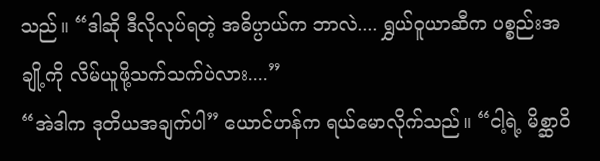သည်။ “ဒါဆို ဒီလိုလုပ်ရတဲ့ အဓိပ္ပာယ်က ဘာလဲ.... ရွှယ်ဝူယာဆီက ပစ္စည်းအချို့ကို လိမ်ယူဖို့သက်သက်ပဲလား....”
“အဲဒါက ဒုတိယအချက်ပါ” ယောင်ဟန်က ရယ်မောလိုက်သည်။ “ငါ့ရဲ့ မိစ္ဆာဝိ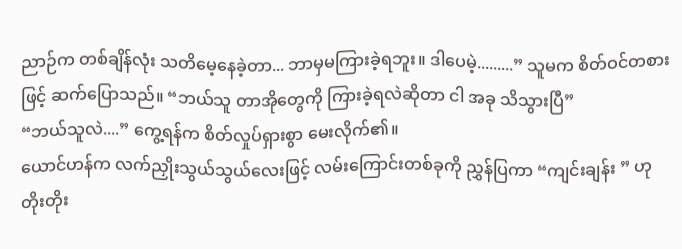ညာဉ်က တစ်ချိန်လုံး သတိမေ့နေခဲ့တာ... ဘာမှမကြားခဲ့ရဘူး။ ဒါပေမဲ့.........” သူမက စိတ်ဝင်တစားဖြင့် ဆက်ပြောသည်။ “ဘယ်သူ တာအိုတွေကို ကြားခဲ့ရလဲဆိုတာ ငါ အခု သိသွားပြီ”
“ဘယ်သူလဲ....” ကွေ့ရန်က စိတ်လှုပ်ရှားစွာ မေးလိုက်၏။
ယောင်ဟန်က လက်ညှိုးသွယ်သွယ်လေးဖြင့် လမ်းကြောင်းတစ်ခုကို ညွှန်ပြကာ “ကျင်းချန်း ” ဟု တိုးတိုး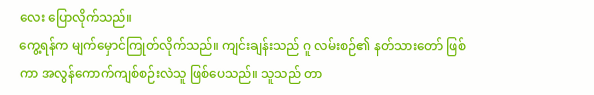လေး ပြောလိုက်သည်။
ကွေ့ရန်က မျက်မှောင်ကြုတ်လိုက်သည်။ ကျင်းချန်းသည် ဂူ လမ်းစဉ်၏ နတ်သားတော် ဖြစ်ကာ အလွန်ကောက်ကျစ်စဉ်းလဲသူ ဖြစ်ပေသည်။ သူသည် တာ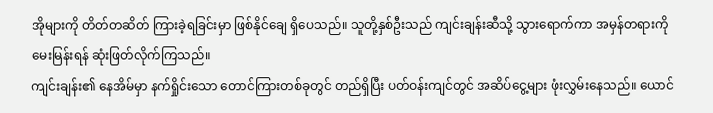အိုများကို တိတ်တဆိတ် ကြားခဲ့ရခြင်းမှာ ဖြစ်နိုင်ချေ ရှိပေသည်။ သူတို့နှစ်ဦးသည် ကျင်းချန်းဆီသို့ သွားရောက်ကာ အမှန်တရားကို မေးမြန်းရန် ဆုံးဖြတ်လိုက်ကြသည်။
ကျင်းချန်း၏ နေအိမ်မှာ နက်ရှိုင်းသော တောင်ကြားတစ်ခုတွင် တည်ရှိပြီး ပတ်ဝန်းကျင်တွင် အဆိပ်ငွေ့များ ဖုံးလွှမ်းနေသည်။ ယောင်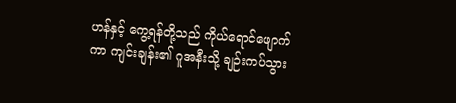ဟန်နှင့် ကွေ့ရန်တို့သည် ကိုယ်ရောင်ဖျောက်ကာ ကျင်းချန်း၏ ဂူအနီးသို့ ချဉ်းကပ်သွား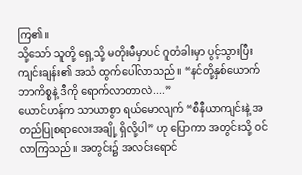ကြ၏။
သို့သော် သူတို့ ရှေ့သို့ မတိုးမီမှာပင် ဂူတံခါးမှာ ပွင့်သွားပြီး ကျင်းချန်း၏ အသံ ထွက်ပေါ်လာသည်။ “နင်တို့နှစ်ယောက် ဘာကိစ္စနဲ့ ဒီကို ရောက်လာတာလဲ....”
ယောင်ဟန်က သာယာစွာ ရယ်မောလျက် “စီနီယာကျင်းနဲ့ အတည်ပြုစရာလေးအချို့ ရှိလို့ပါ” ဟု ပြောကာ အတွင်းသို့ ဝင်လာကြသည်။ အတွင်း၌ အလင်းရောင်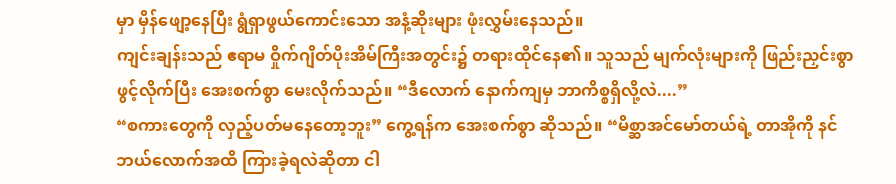မှာ မှိန်ဖျော့နေပြီး ရွံရှာဖွယ်ကောင်းသော အနံ့ဆိုးများ ဖုံးလွှမ်းနေသည်။
ကျင်းချန်းသည် ဧရာမ ဝှိုက်ဂျိတ်ပိုးအိမ်ကြီးအတွင်း၌ တရားထိုင်နေ၏။ သူသည် မျက်လုံးများကို ဖြည်းညှင်းစွာ ဖွင့်လိုက်ပြီး အေးစက်စွာ မေးလိုက်သည်။ “ဒီလောက် နောက်ကျမှ ဘာကိစ္စရှိလို့လဲ....”
“စကားတွေကို လှည့်ပတ်မနေတော့ဘူး” ကွေ့ရန်က အေးစက်စွာ ဆိုသည်။ “မိစ္ဆာအင်မော်တယ်ရဲ့ တာအိုကို နင် ဘယ်လောက်အထိ ကြားခဲ့ရလဲဆိုတာ ငါ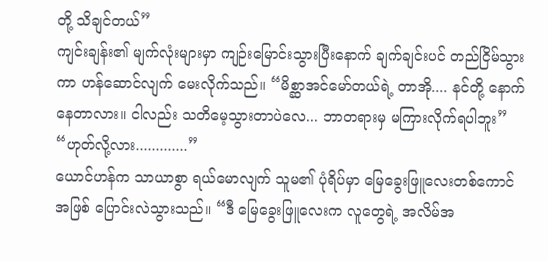တို့ သိချင်တယ်”
ကျင်းချန်း၏ မျက်လုံးများမှာ ကျဉ်းမြောင်းသွားပြီးနောက် ချက်ချင်းပင် တည်ငြိမ်သွားကာ ဟန်ဆောင်လျက် မေးလိုက်သည်။ “မိစ္ဆာအင်မော်တယ်ရဲ့ တာအို.... နင်တို့ နောက်နေတာလား။ ငါလည်း သတိမေ့သွားတာပဲလေ... ဘာတရားမှ မကြားလိုက်ရပါဘူး”
“ဟုတ်လို့လား.............”
ယောင်ဟန်က သာယာစွာ ရယ်မောလျက် သူမ၏ ပုံရိပ်မှာ မြေခွေးဖြူလေးတစ်ကောင်အဖြစ် ပြောင်းလဲသွားသည်။ “ဒီ မြေခွေးဖြူလေးက လူတွေရဲ့ အလိမ်အ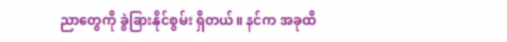ညာတွေကို ခွဲခြားနိုင်စွမ်း ရှိတယ်။ နင်က အခုထိ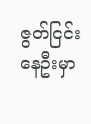ဇွတ်ငြင်းနေဦးမှာ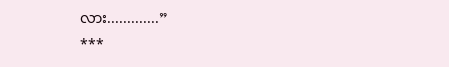လား.............”
***